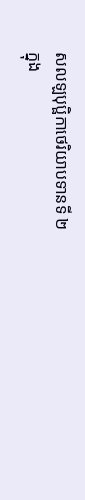សលឡបុប្ផិកាថេរិយាបទានទី ២
ក្នុង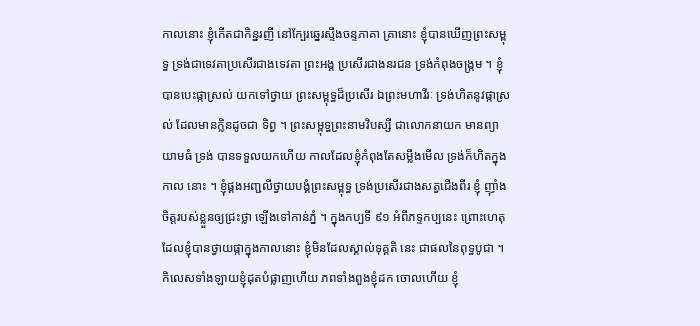កាលនោះ ខ្ញុំកើតជាកិន្នរញី នៅក្បែរឆ្នេរស្ទឹងចន្ទភាគា គ្រានោះ ខ្ញុំបានឃើញព្រះសម្ពុទ្ធ ទ្រង់ជាទេវតាប្រសើរជាងទេវតា ព្រះអង្គ ប្រសើរជាងនរជន ទ្រង់កំពុងចង្រ្កម ។ ខ្ញុំបានបេះផ្កាស្រល់ យកទៅថ្វាយ ព្រះសម្ពុទ្ធដ៏ប្រសើរ ឯព្រះមហាវីរៈ ទ្រង់ហិតនូវផ្កាស្រល់ ដែលមានក្លិនដូចជា ទិព្វ ។ ព្រះសម្ពុទ្ធព្រះនាមវិបស្សី ជាលោកនាយក មានព្យាយាមធំ ទ្រង់ បានទទួលយកហើយ កាលដែលខ្ញុំកំពុងតែសម្លឹងមើល ទ្រង់ក៏ហិតក្នុងកាល នោះ ។ ខ្ញុំផ្គងអញ្ជលីថ្វាយបង្គំព្រះសម្ពុទ្ធ ទ្រង់ប្រសើរជាងសត្វជើងពីរ ខ្ញុំ ញ៉ាំងចិត្តរបស់ខ្លួនឲ្យជ្រះថ្លា ឡើងទៅកាន់ភ្នំ ។ ក្នុងកប្បទី ៩១ អំពីភទ្ទកប្បនេះ ព្រោះហេតុដែលខ្ញុំបានថ្វាយផ្កាក្នុងកាលនោះ ខ្ញុំមិនដែលស្គាល់ទុគ្គតិ នេះ ជាផលនៃពុទ្ធបូជា ។ កិលេសទាំងឡាយខ្ញុំដុតបំផ្លាញហើយ ភពទាំងពួងខ្ញុំដក ចោលហើយ ខ្ញុំ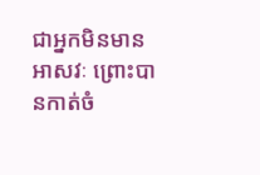ជាអ្នកមិនមានអាសវៈ ព្រោះបានកាត់ចំ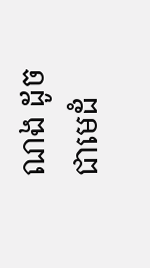ណង ដូចជាមេដំ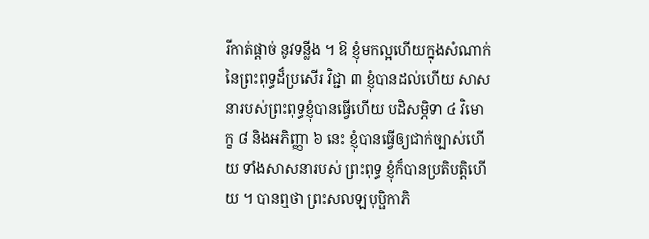រីកាត់ផ្តាច់ នូវទន្លីង ។ ឱ ខ្ញុំមកល្អហើយក្នុងសំណាក់នៃព្រះពុទ្ធដ៏ប្រសើរ វិជ្ជា ៣ ខ្ញុំបានដល់ហើយ សាសនារបស់ព្រះពុទ្ធខ្ញុំបានធ្វើហើយ បដិសម្ភិទា ៤ វិមោក្ខ ៨ និងអភិញ្ញា ៦ នេះ ខ្ញុំបានធ្វើឲ្យជាក់ច្បាស់ហើយ ទាំងសាសនារបស់ ព្រះពុទ្ធ ខ្ញុំក៏បានប្រតិបត្តិហើយ ។ បានឮថា ព្រះសលឡបុប្ផិកាភិ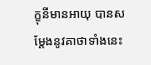ក្ខុនីមានអាយុ បានសម្តែងនូវគាថាទាំងនេះ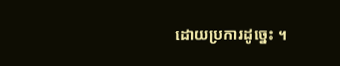ដោយប្រការដូច្នេះ ។